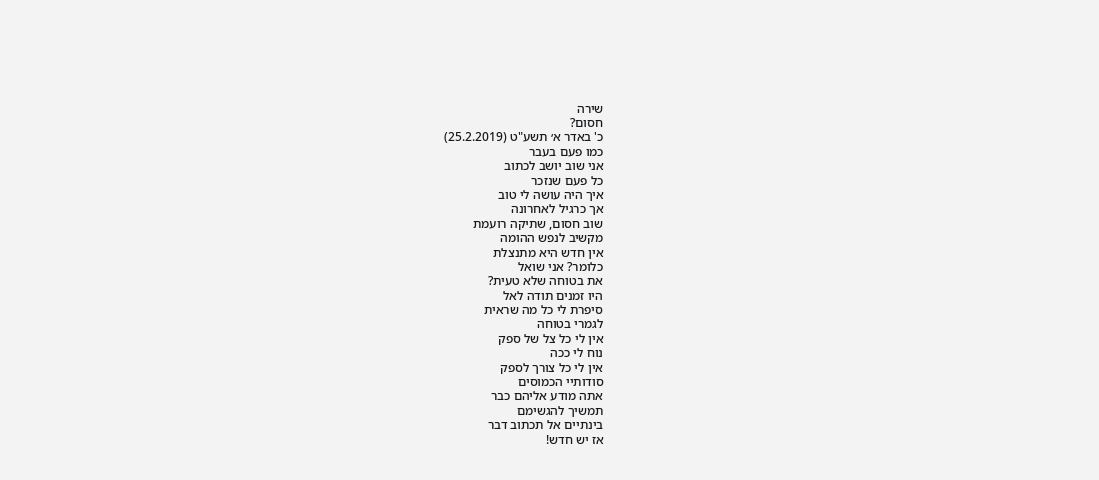שירה
חסום?
כ' באדר א׳ תשע"ט (25.2.2019)
כמו פעם בעבר
אני שוב יושב לכתוב
כל פעם שנזכר
איך היה עושה לי טוב
אך כרגיל לאחרונה
שוב חסום, שתיקה רועמת
מקשיב לנפש ההומה
אין חדש היא מתנצלת
כלומר? אני שואל
את בטוחה שלא טעית?
היו זמנים תודה לאל
סיפרת לי כל מה שראית
לגמרי בטוחה
אין לי כל צל של ספק
נוח לי ככה
אין לי כל צורך לספק
סודותיי הכמוסים
אתה מודע אליהם כבר
תמשיך להגשימם
בינתיים אל תכתוב דבר
אז יש חדש!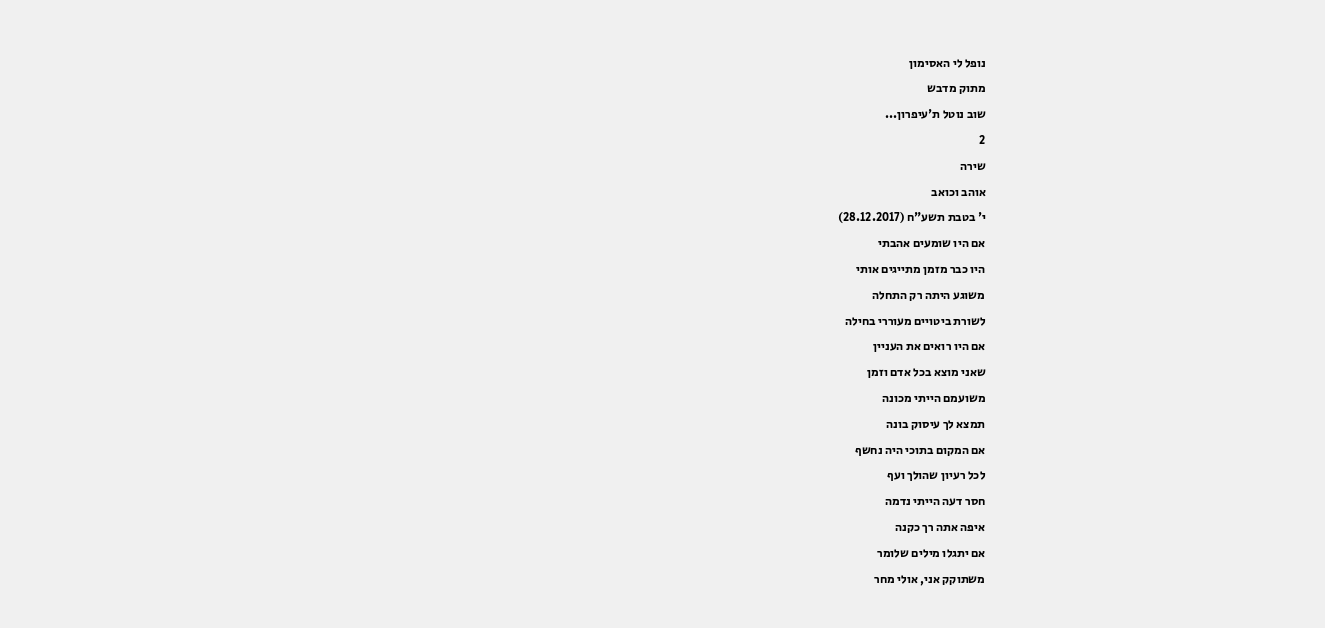נופל לי האסימון
מתוק מדבש
שוב נוטל ת'עיפרון...
2
שירה
אוהב וכואב
י' בטבת תשע"ח (28.12.2017)
אם היו שומעים אהבתי
היו כבר מזמן מתייגים אותי
משוגע היתה רק התחלה
לשורת ביטויים מעוררי בחילה
אם היו רואים את העניין
שאני מוצא בכל אדם וזמן
משועמם הייתי מכונה
תמצא לך עיסוק בונה
אם המקום בתוכי היה נחשף
לכל רעיון שהולך ועף
חסר דעה הייתי נדמה
איפה אתה רך כקנה
אם יתגלו מילים שלומר
משתוקק אני, אולי מחר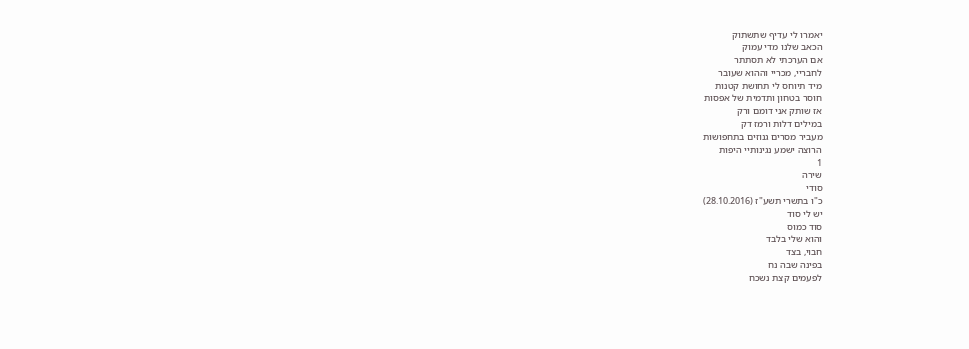יאמרו לי עדיף שתשתוק
הכאב שלנו מדי עמוק
אם הערכתי לא תסתתר
לחבריי, מכריי וההוא שעובר
מיד תיוחס לי תחושת קטנות
חוסר בטחון ותדמית של אפסות
אז שותק אני דומם ורק
במילים דלות ורמז דק
מעביר מסרים גנוזים בתחפושות
הרוצה ישמע נגינותיי היפות
1
שירה
סודי
כ"ו בתשרי תשע"ז (28.10.2016)
יש לי סוד
סוד כמוס
והוא שלי בלבד
חבוי, בצד
בפינה שבה נח
לפעמים קצת נשכח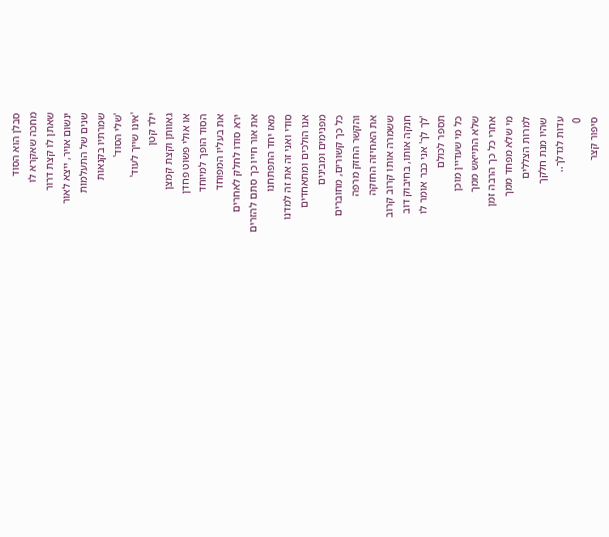סבלן הוא הסוד
מחכה שאקרא לו
שאתן לו קצת דרור
ינשום אויר, ייצא לאור
שנים של התעלמות
שמרתיו בקנאות
'שלי הסוד'
'אינו שייך לעוד'
ילד קטן
גאוותן וקצת קמצן
או אולי פשוט פחדן
הסוד הופך למיוחד
את בעליו המפוחד
ירא סודו לחלק לאחרים
את אור חייו כך סתם להזרים
מאז יחד התפתחנו
סודי ואני זה את זה למדנו
אנו הולכים ומתאחדים
מפנימים ומבינים
כל כך קשורים, מחוברים
והקשר החזק מרפה
את האחיזה החזקה
ששמרה אותו קרוב קרוב
חנקה אותו, בחיבוק דוב
'לך לך' אני כבר אומר לו
תספר לכולם
כל מי שעדיין מוכן
שלא התייאש ממך
אחרי כל כך הרבה זמן
מי שלא מפחד ממך
למרות הצללים
שהיו מנת חלקך
עדות לגדלך..
0
סיפור קצר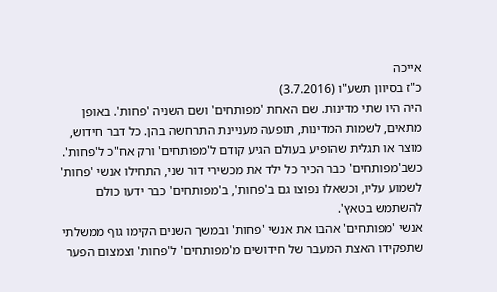אייכה
כ"ז בסיוון תשע"ו (3.7.2016)
היה היו שתי מדינות. שם האחת 'מפותחים' ושם השניה 'פחות'. באופן מתאים, לשמות המדינות, תופעה מעניינת התרחשה בהן. כל דבר חידוש, מוצר או תגלית שהופיע בעולם הגיע קודם ל'מפותחים' ורק אח"כ ל'פחות'. כשב'מפותחים' כבר הכיר כל ילד את מכשירי דור שני, התחילו אנשי 'פחות' לשמוע עליו, וכשאלו נפוצו גם ב'פחות', ב'מפותחים' כבר ידעו כולם להשתמש בטאץ'.
אנשי 'מפותחים' אהבו את אנשי 'פחות' ובמשך השנים הקימו גוף ממשלתי שתפקידו האצת המעבר של חידושים מ'מפותחים' ל'פחות' וצמצום הפער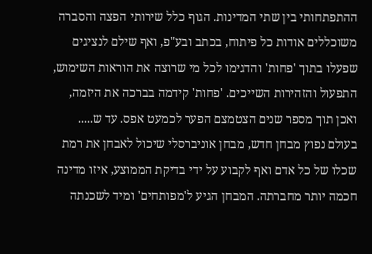ההתפתחותי בין שתי המדינות. הגוף כלל שירותי הפצה והסברה משוכללים אודות כל פיתוח, בכתב ובע"פ, ואף שילם לנציגים שפעלו בתוך 'פחות' והדגימו לכל מי שרוצה את הוראות השימוש, התפעול והזהירות השייכים. 'פחות' קידמה בברכה את היזמה, ואכן תוך מספר שנים הצטמצם הפער לכמעט אפס. עד ש.....
בעולם נפוץ מבחן חדש, מבחן אוניברסלי שיכול לאבחן את רמת שכלו של כל אדם ואף לקבוע על ידי בדיקת הממוצע, איזו מדינה חכמה יותר מחברתה. המבחן הגיע ל'מפותחים' ומיד לשכנתה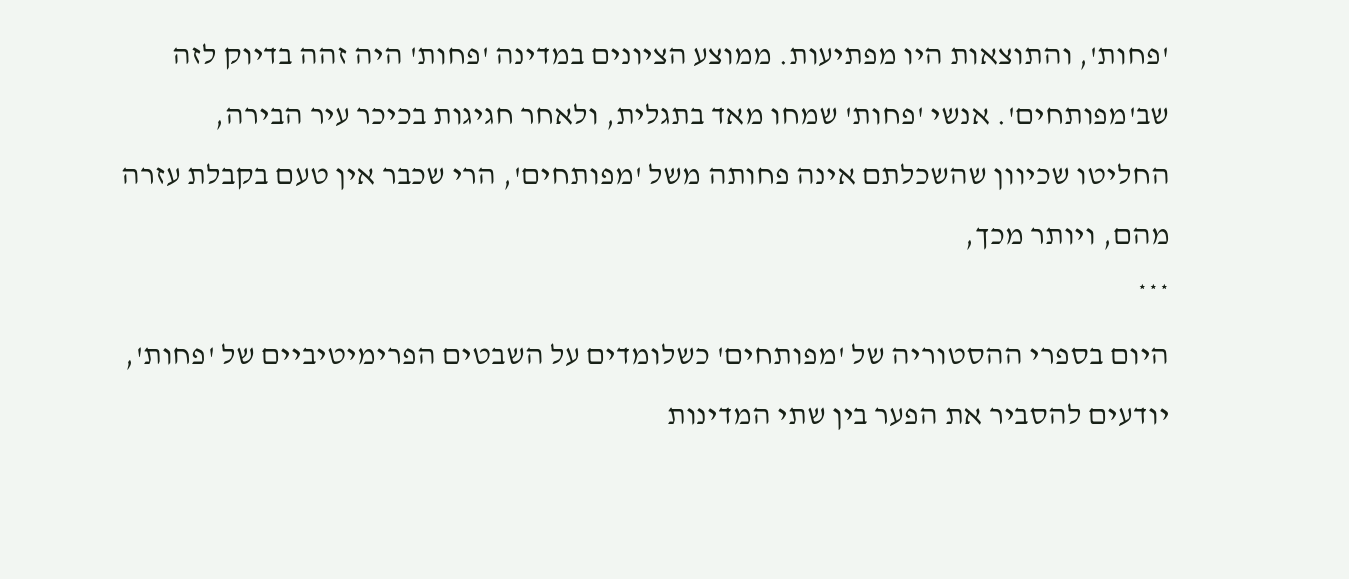'פחות', והתוצאות היו מפתיעות. ממוצע הציונים במדינה 'פחות' היה זהה בדיוק לזה שב'מפותחים'. אנשי 'פחות' שמחו מאד בתגלית, ולאחר חגיגות בכיכר עיר הבירה, החליטו שכיוון שהשכלתם אינה פחותה משל 'מפותחים', הרי שכבר אין טעם בקבלת עזרה מהם, ויותר מכך,
***
היום בספרי ההסטוריה של 'מפותחים' כשלומדים על השבטים הפרימיטיביים של 'פחות', יודעים להסביר את הפער בין שתי המדינות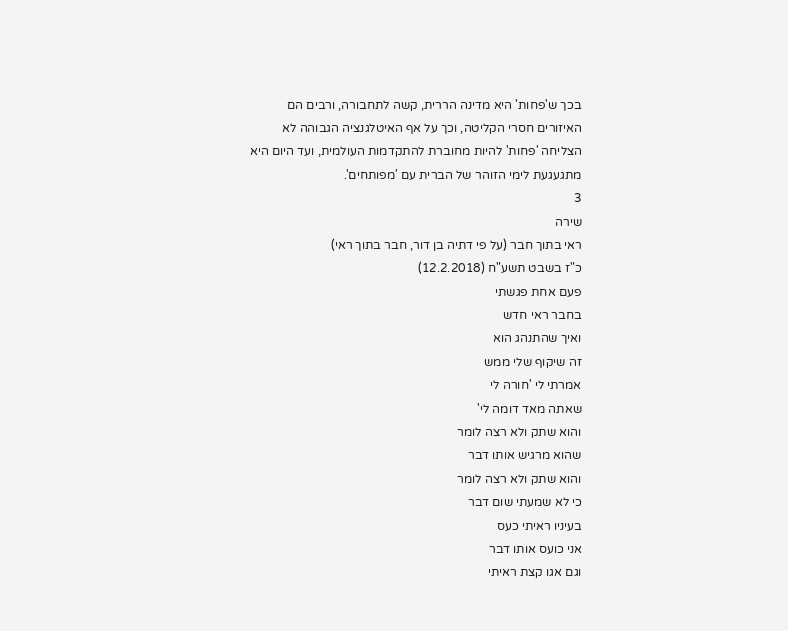בכך ש'פחות' היא מדינה הררית, קשה לתחבורה, ורבים הם האיזורים חסרי הקליטה, וכך על אף האיטלגנציה הגבוהה לא הצליחה 'פחות' להיות מחוברת להתקדמות העולמית, ועד היום היא מתגעגעת לימי הזוהר של הברית עם 'מפותחים'.
3
שירה
ראי בתוך חבר (על פי דתיה בן דור, חבר בתוך ראי)
כ"ז בשבט תשע"ח (12.2.2018)
פעם אחת פגשתי
בחבר ראי חדש
ואיך שהתנהג הוא
זה שיקוף שלי ממש
אמרתי לי 'חורה לי
שאתה מאד דומה לי'
והוא שתק ולא רצה לומר
שהוא מרגיש אותו דבר
והוא שתק ולא רצה לומר
כי לא שמעתי שום דבר
בעיניו ראיתי כעס
אני כועס אותו דבר
וגם אגו קצת ראיתי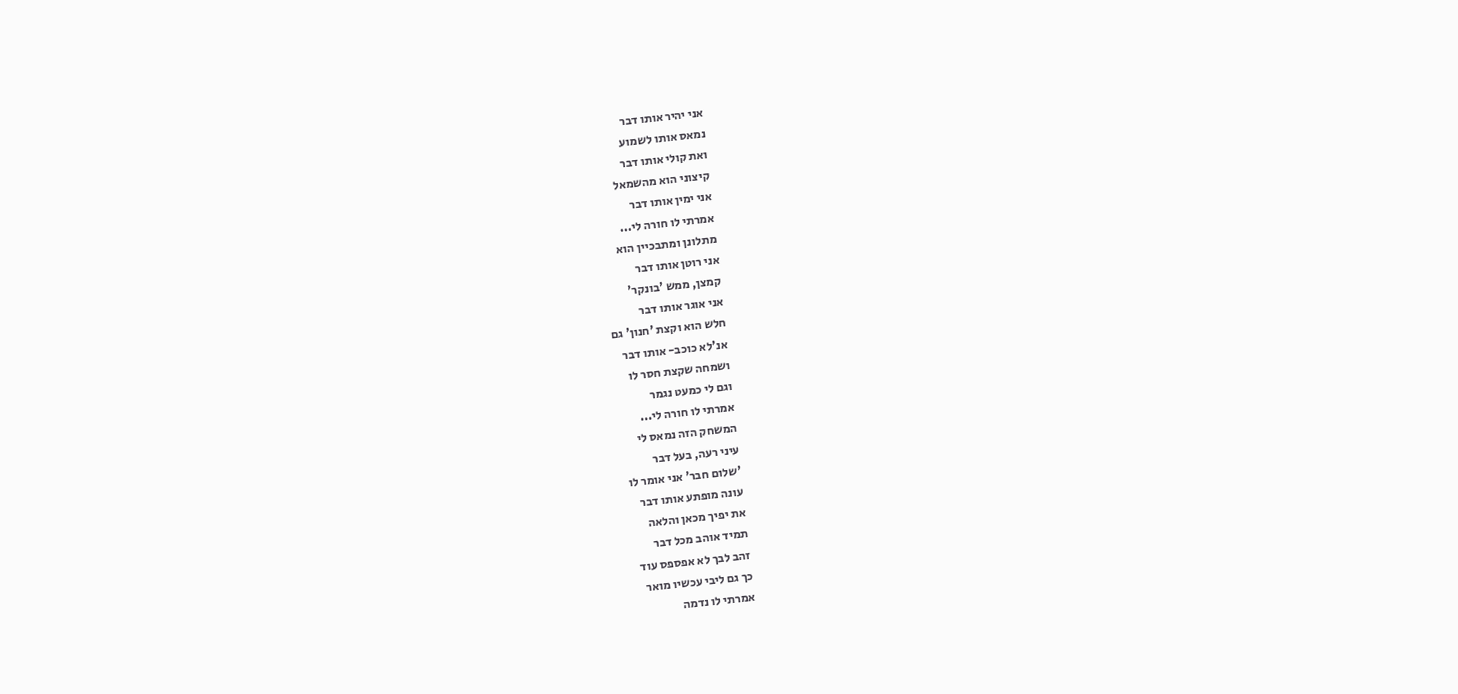אני יהיר אותו דבר
נמאס אותו לשמוע
ואת קולי אותו דבר
קיצוני הוא מהשמאל
אני ימין אותו דבר
אמרתי לו חורה לי...
מתלונן ומתבכיין הוא
אני רוטן אותו דבר
קמצן, ממש 'בונקר'
אני אוגר אותו דבר
חלש הוא וקצת 'חנון' גם
אנ'לא כוכב- אותו דבר
ושמחה שקצת חסר לו
וגם לי כמעט נגמר
אמרתי לו חורה לי...
המשחק הזה נמאס לי
עיני רעה, בעל דבר
'שלום חבר' אני אומר לו
עונה מופתע אותו דבר
את יפיך מכאן והלאה
תמיד אוהב מכל דבר
זהב לבך לא אפספס עוד
כך גם ליבי עכשיו מואר
אמרתי לו נדמה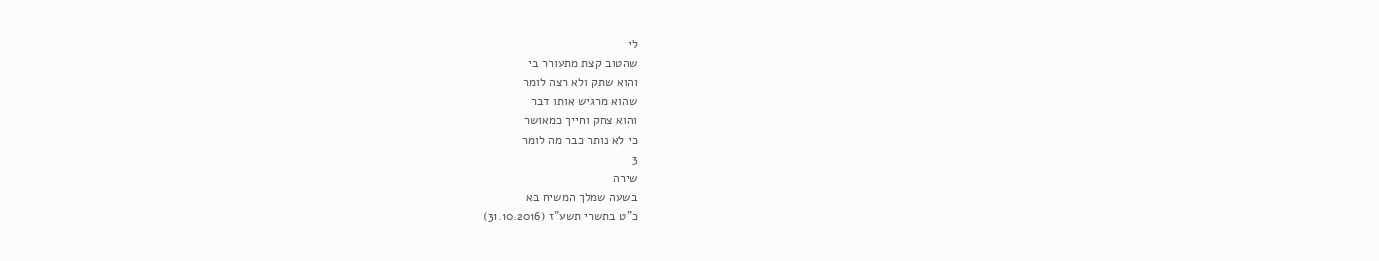לי
שהטוב קצת מתעורר בי
והוא שתק ולא רצה לומר
שהוא מרגיש אותו דבר
והוא צחק וחייך כמאושר
כי לא נותר כבר מה לומר
3
שירה
בשעה שמלך המשיח בא
כ"ט בתשרי תשע"ז (31.10.2016)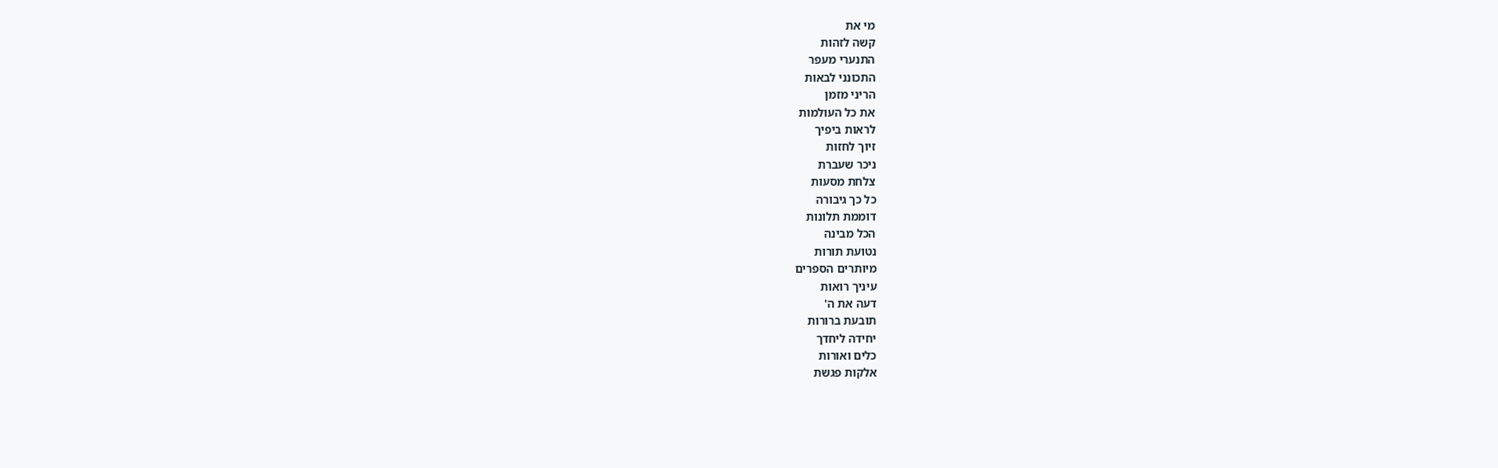מי את
קשה לזהות
התנערי מעפר
התכונני לבאות
הריני מזמן
את כל העולמות
לראות ביפיך
זיוך לחזות
ניכר שעברת
צלחת מסעות
כל כך גיבורה
דוממת תלונות
הכל מבינה
נטועת תורות
מיותרים הספרים
עיניך רואות
דעה את ה'
תובעת ברורות
יחידה ליחדך
כלים ואורות
אלקות פגשת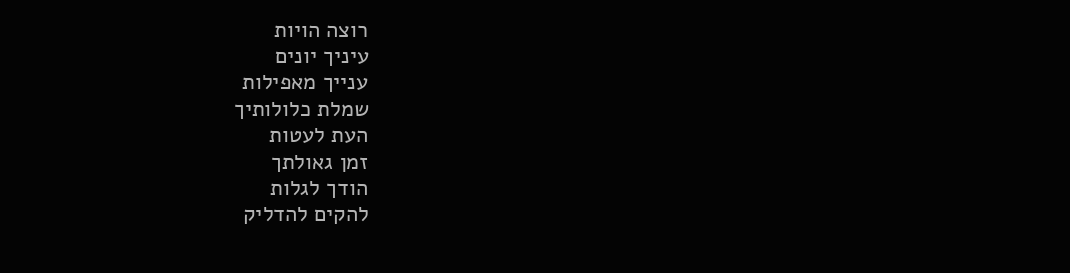רוצה הויות
עיניך יונים
ענייך מאפילות
שמלת כלולותיך
העת לעטות
זמן גאולתך
הודך לגלות
להקים להדליק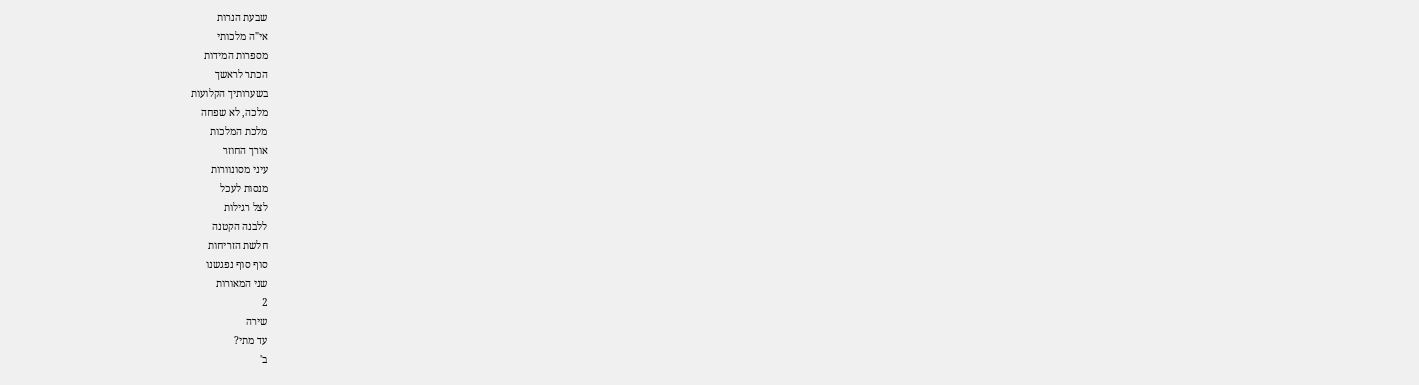שבעת הנרות
אי"ה מלכותי
מספרות המידות
הכתר לראשך
בשערותיך הקלועות
מלכה, לא שפחה
מלכת המלכות
אורך החוזר
עיני מסונוורות
מנסות לעכל
לצל רגילות
ללבנה הקטנה
חלשת הזריחות
סוף סוף נפגשנו
שני המאורות
2
שירה
עד מתי?
ב'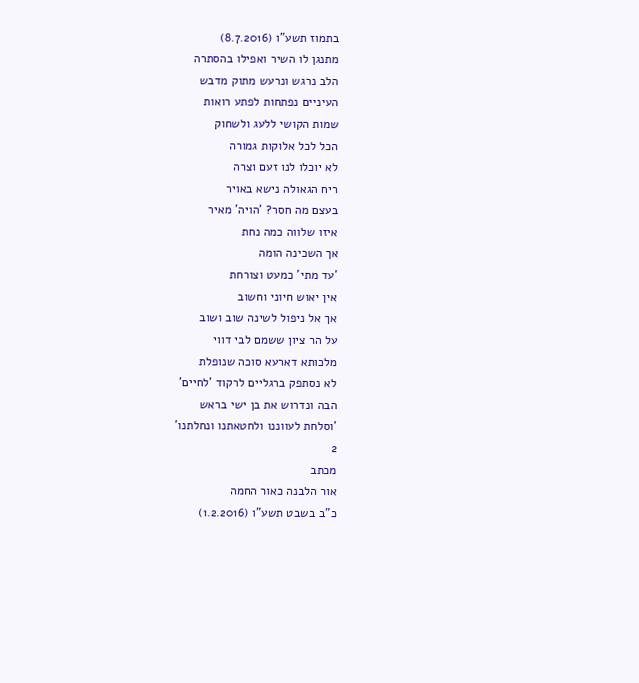בתמוז תשע"ו (8.7.2016)
מתנגן לו השיר ואפילו בהסתרה
הלב נרגש ונרעש מתוק מדבש
העיניים נפתחות לפתע רואות
שמות הקושי ללעג ולשחוק
הכל לכל אלוקות גמורה
לא יוכלו לנו זעם וצרה
ריח הגאולה נישא באויר
בעצם מה חסר? 'הויה' מאיר
איזו שלווה כמה נחת
אך השכינה הומה
'עד מתי' כמעט וצורחת
אין יאוש חיוני וחשוב
אך אל ניפול לשינה שוב ושוב
על הר ציון ששמם לבי דווי
מלכותא דארעא סוכה שנופלת
לא נסתפק ברגליים לרקוד 'לחיים'
הבה ונדרוש את בן ישי בראש
'וסלחת לעווננו ולחטאתנו ונחלתנו'
2
מכתב
אור הלבנה כאור החמה
כ"ב בשבט תשע"ו (1.2.2016)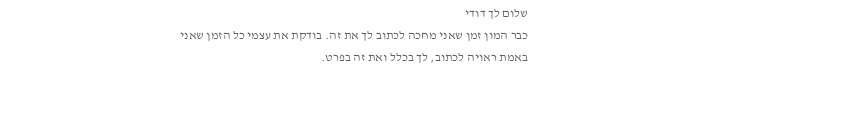שלום לך דודי
כבר המון זמן שאני מחכה לכתוב לך את זה. בודקת את עצמי כל הזמן שאני באמת ראויה לכתוב, לך בכלל ואת זה בפרט.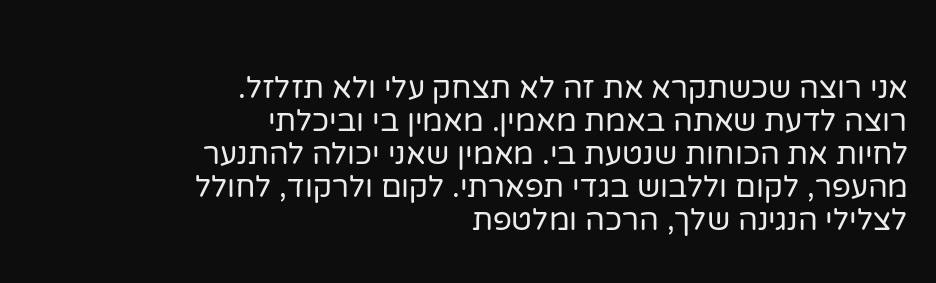אני רוצה שכשתקרא את זה לא תצחק עלי ולא תזלזל. רוצה לדעת שאתה באמת מאמין. מאמין בי וביכלתי לחיות את הכוחות שנטעת בי. מאמין שאני יכולה להתנער מהעפר, לקום וללבוש בגדי תפארתי. לקום ולרקוד, לחולל לצלילי הנגינה שלך, הרכה ומלטפת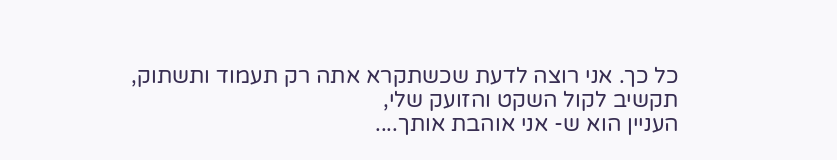כל כך. אני רוצה לדעת שכשתקרא אתה רק תעמוד ותשתוק, תקשיב לקול השקט והזועק שלי,
העניין הוא ש- אני אוהבת אותך....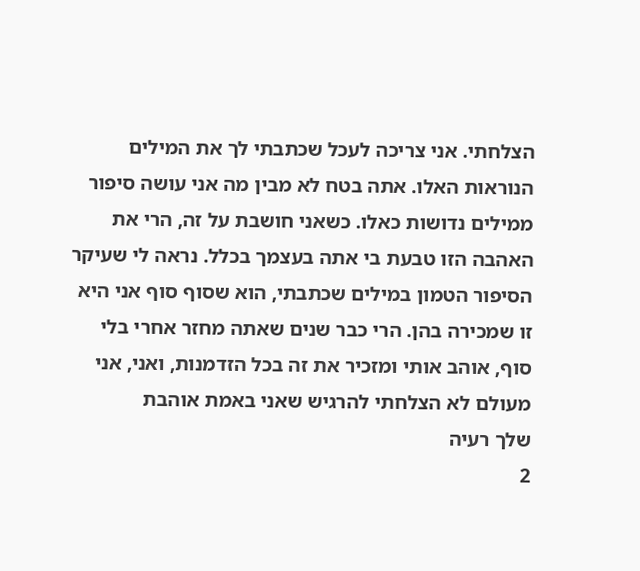הצלחתי. אני צריכה לעכל שכתבתי לך את המילים הנוראות האלו. אתה בטח לא מבין מה אני עושה סיפור ממילים נדושות כאלו. כשאני חושבת על זה, הרי את האהבה הזו טבעת בי אתה בעצמך בכלל. נראה לי שעיקר הסיפור הטמון במילים שכתבתי, הוא שסוף סוף אני היא זו שמכירה בהן. הרי כבר שנים שאתה מחזר אחרי בלי סוף, אוהב אותי ומזכיר את זה בכל הזדמנות, ואני, אני מעולם לא הצלחתי להרגיש שאני באמת אוהבת
שלך רעיה
2